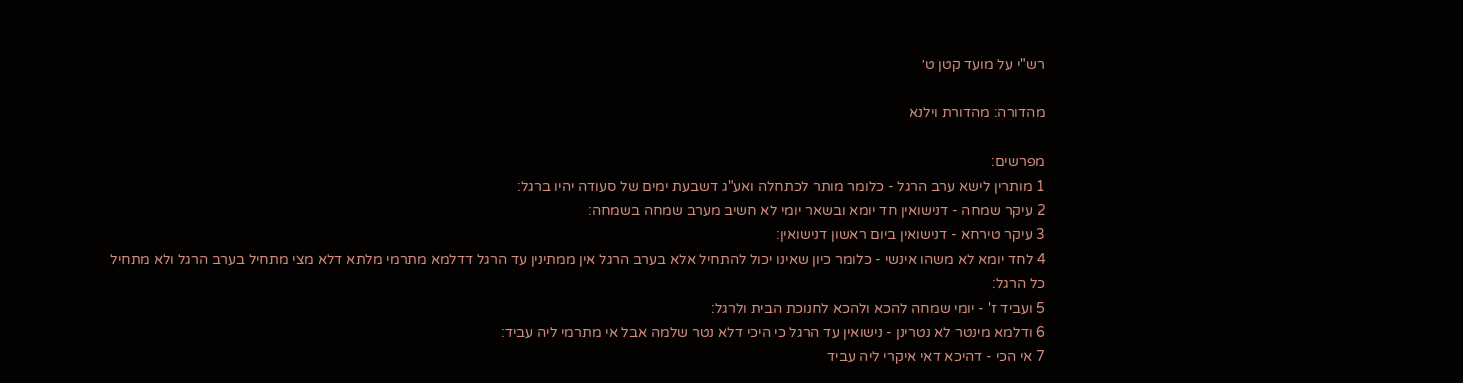רש"י על מועד קטן ט׳

מהדורה: מהדורת וילנא

מפרשים:
1 מותרין לישא ערב הרגל - כלומר מותר לכתחלה ואע"ג דשבעת ימים של סעודה יהיו ברגל:
2 עיקר שמחה - דנישואין חד יומא ובשאר יומי לא חשיב מערב שמחה בשמחה:
3 עיקר טירחא - דנישואין ביום ראשון דנישואין:
4 לחד יומא לא משהו אינשי - כלומר כיון שאינו יכול להתחיל אלא בערב הרגל אין ממתינין עד הרגל דדלמא מתרמי מלתא דלא מצי מתחיל בערב הרגל ולא מתחיל כל הרגל:
5 ועביד ז' - יומי שמחה להכא ולהכא לחנוכת הבית ולרגל:
6 ודלמא מינטר לא נטרינן - נישואין עד הרגל כי היכי דלא נטר שלמה אבל אי מתרמי ליה עביד:
7 אי הכי - דהיכא דאי איקרי ליה עביד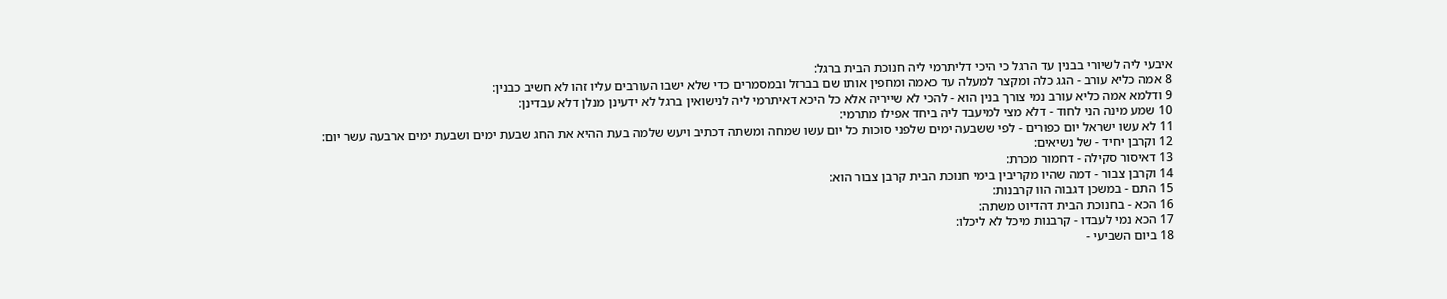איבעי ליה לשיורי בבנין עד הרגל כי היכי דליתרמי ליה חנוכת הבית ברגל:
8 אמה כליא עורב - הגג כלה ומקצר למעלה עד כאמה ומחפין אותו שם בברזל ובמסמרים כדי שלא ישבו העורבים עליו זהו לא חשיב כבנין:
9 ודלמא אמה כליא עורב נמי צורך בנין הוא - להכי לא שייריה אלא כל היכא דאיתרמי ליה לנישואין ברגל לא ידעינן מנלן דלא עבדינן:
10 שמע מינה הני לחוד - דלא מצי למיעבד ליה ביחד אפילו מתרמי:
11 לא עשו ישראל יום כפורים - לפי ששבעה ימים שלפני סוכות כל יום עשו שמחה ומשתה דכתיב ויעש שלמה בעת ההיא את החג שבעת ימים ושבעת ימים ארבעה עשר יום:
12 וקרבן יחיד - של נשיאים:
13 דאיסור סקילה - דחמור מכרת:
14 וקרבן צבור - דמה שהיו מקריבין בימי חנוכת הבית קרבן צבור הוא:
15 התם - במשכן דגבוה הוו קרבנות:
16 הכא - בחנוכת הבית דהדיוט משתה:
17 הכא נמי לעבדו - קרבנות מיכל לא ליכלו:
18 ביום השביעי -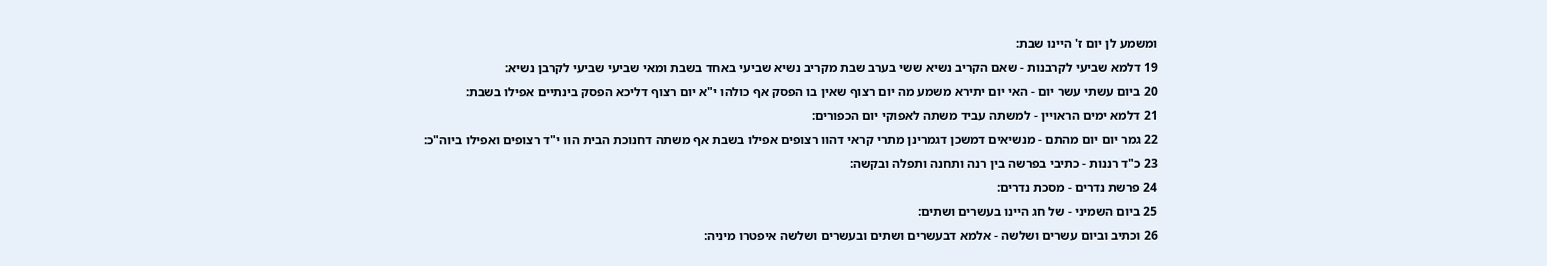ומשמע לן יום ז' היינו שבת:
19 דלמא שביעי לקרבנות - שאם הקריב נשיא ששי בערב שבת מקריב נשיא שביעי באחד בשבת ומאי שביעי שביעי לקרבן נשיא:
20 ביום עשתי עשר יום - האי יום יתירא משמע מה יום רצוף שאין בו הפסק אף כולהו י"א יום רצוף דליכא הפסק בינתיים אפילו בשבת:
21 דלמא ימים הראויין - למשתה עביד משתה לאפוקי יום הכפורים:
22 גמר יום יום מהתם - מנשיאים דמשכן דגמרינן מתרי קראי דהוו רצופים אפילו בשבת אף משתה דחנוכת הבית הוו י"ד רצופים ואפילו ביוה"כ:
23 כ"ד רננות - כתיבי בפרשה בין רנה ותחנה ותפלה ובקשה:
24 פרשת נדרים - מסכת נדרים:
25 ביום השמיני - של חג היינו בעשרים ושתים:
26 וכתיב וביום עשרים ושלשה - אלמא דבעשרים ושתים ובעשרים ושלשה איפטרו מיניה: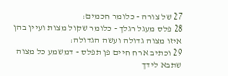27 של צורה - כלומר חכמים:
28 פלס מעגל רגלך - כלומר שקול מצות ועיין בהן איזו מצוה גדולה ועשה הגדולה:
29 וכתיב ארח חיים פן תפלס - דמשמע כל מצוה שתבא לידך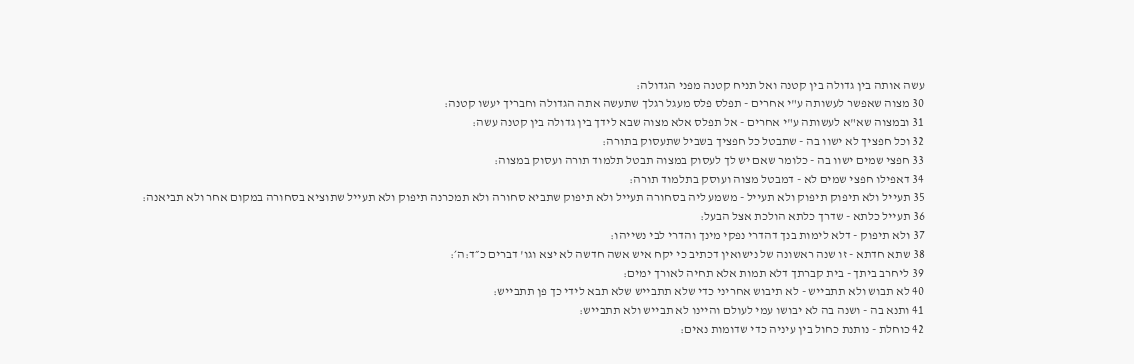עשה אותה בין גדולה בין קטנה ואל תניח קטנה מפני הגדולה:
30 מצוה שאפשר לעשותה ע"י אחרים - תפלס פלס מעגל רגלך שתעשה אתה הגדולה וחבריך יעשו קטנה:
31 ובמצוה שא"א לעשותה ע"י אחרים - אל תפלס אלא מצוה שבא לידך בין גדולה בין קטנה עשה:
32 וכל חפציך לא ישוו בה - שתבטל כל חפציך בשביל שתעסוק בתורה:
33 חפצי שמים ישוו בה - כלומר שאם יש לך לעסוק במצוה תבטל תלמוד תורה ועסוק במצוה:
34 דאפילו חפצי שמים לא - דמבטל מצוה ועוסק בתלמוד תורה:
35 תעייל ולא תיפוק תיפוק ולא תעייל - משמע ליה בסחורה תעייל ולא תיפוק שתביא סחורה ולא תמכרנה תיפוק ולא תעייל שתוציא בסחורה במקום אחר ולא תביאנה:
36 תעייל כלתא - שדרך כלתא הולכת אצל הבעל:
37 ולא תיפוק - דלא לימות בנך דהדרי נפקי מינך והדרי לבי נשייהו:
38 שתא חדתא - זו שנה ראשונה של נישואין דכתיב כי יקח איש אשה חדשה לא יצא וגו' דברים כ״ד:ה׳:
39 ליחרב ביתך - בית קברתך דלא תמות אלא תחיה לאורך ימים:
40 לא תבוש ולא תתבייש - לא תיבוש אחריני כדי שלא תתבייש שלא תבא לידי כך פן תתבייש:
41 ותנא בה - ושנה בה לא יבושו עמי לעולם והיינו לא תבייש ולא תתבייש:
42 כוחלת - נותנת כחול בין עיניה כדי שדומות נאים: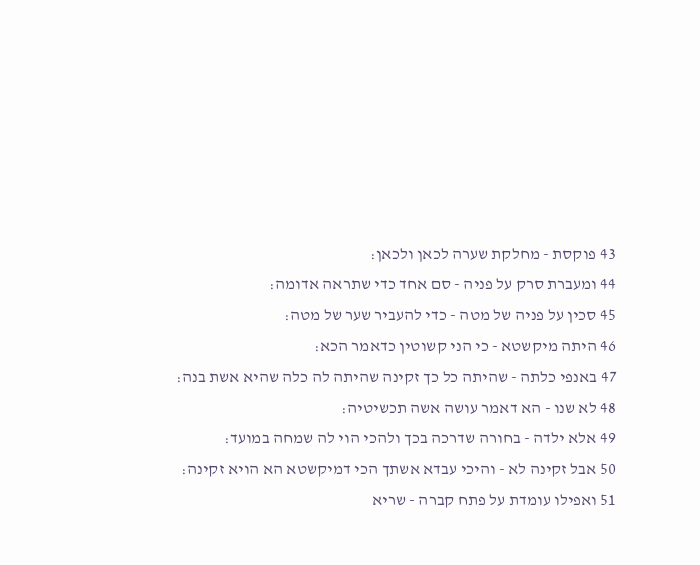43 פוקסת - מחלקת שערה לכאן ולכאן:
44 ומעברת סרק על פניה - סם אחד כדי שתראה אדומה:
45 סכין על פניה של מטה - כדי להעביר שער של מטה:
46 היתה מיקשטא - כי הני קשוטין כדאמר הכא:
47 באנפי כלתה - שהיתה כל כך זקינה שהיתה לה כלה שהיא אשת בנה:
48 לא שנו - הא דאמר עושה אשה תכשיטיה:
49 אלא ילדה - בחורה שדרכה בכך ולהכי הוי לה שמחה במועד:
50 אבל זקינה לא - והיכי עבדא אשתך הכי דמיקשטא הא הויא זקינה:
51 ואפילו עומדת על פתח קברה - שריא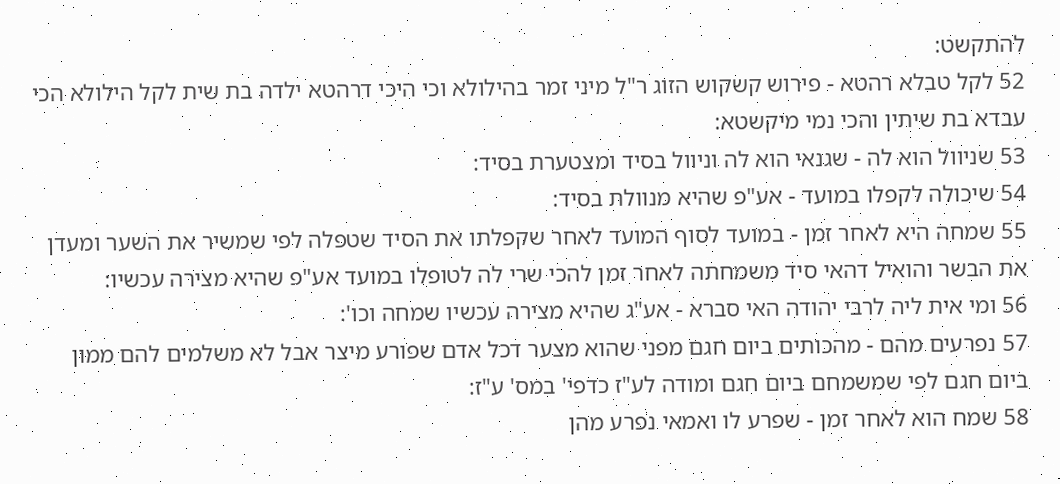להתקשט:
52 לקל טבלא רהטא - פירוש קשקוש הזוג ר"ל מיני זמר בהילולא וכי היכי דרהטא ילדה בת שית לקל הילולא הכי עבדא בת שיתין והכי נמי מיקשטא:
53 שניוול הוא לה - שגנאי הוא לה וניוול בסיד ומצטערת בסיד:
54 שיכולה לקפלו במועד - אע"פ שהיא מנוולת בסיד:
55 שמחה היא לאחר זמן - במועד לסוף המועד לאחר שקפלתו את הסיד שטפלה לפי שמשיר את השער ומעדן את הבשר והואיל דהאי סיד משמחתה לאחר זמן להכי שרי לה לטופלו במועד אע"פ שהיא מצירה עכשיו:
56 ומי אית ליה לרבי יהודה האי סברא - אע"ג שהיא מצירה עכשיו שמחה וכו':
57 נפרעים מהם - מהכותים ביום חגם מפני שהוא מצער דכל אדם שפורע מיצר אבל לא משלמים להם ממון ביום חגם לפי שמשמחם ביום חגם ומודה לע"ז כדפי' במס' ע"ז:
58 שמח הוא לאחר זמן - שפרע לו ואמאי נפרע מהן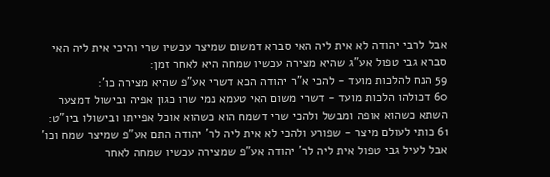אבל לרבי יהודה לא אית ליה האי סברא דמשום שמיצר עכשיו שרי והיכי אית ליה האי סברא גבי טפול אע"ג שהיא מצירה עכשיו שמחה היא לאחר זמן:
59 הנח להלכות מועד - להכי א"ר יהודה הכא דשרי אע"פ שהיא מצירה כו':
60 דכולהו הלכות מועד - דשרי משום האי טעמא נמי שרו כגון אפיה ובישול דמצער השתא כשהוא אופה ומבשל ולהכי שרי דשמח הוא כשהוא אוכל אפייתו ובישולו ביו"ט:
61 כותי לעולם מיצר - שפורע ולהכי לא אית ליה לר' יהודה התם אע"פ שמיצר שמח וכו' אבל לעיל גבי טפול אית ליה לר' יהודה אע"פ שמצירה עכשיו שמחה לאחר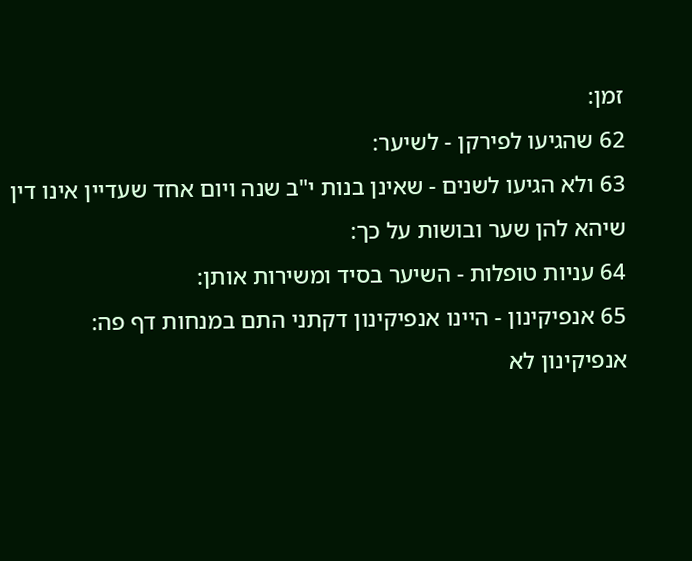זמן:
62 שהגיעו לפירקן - לשיער:
63 ולא הגיעו לשנים - שאינן בנות י"ב שנה ויום אחד שעדיין אינו דין שיהא להן שער ובושות על כך:
64 עניות טופלות - השיער בסיד ומשירות אותן:
65 אנפיקינון - היינו אנפיקינון דקתני התם במנחות דף פה: אנפיקינון לא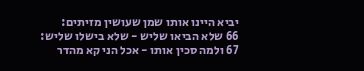יביא היינו אותו שמן שעושין מזיתים:
66 שלא הביאו שליש - שלא בישלו שליש:
67 ולמה סכין אותו - אכל הני קא מהדר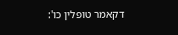דקאמר טופלין כו':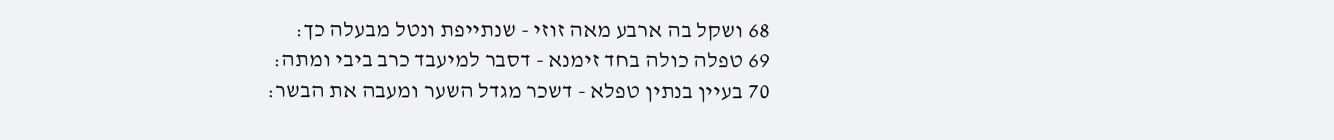68 ושקל בה ארבע מאה זוזי - שנתייפת ונטל מבעלה כך:
69 טפלה כולה בחד זימנא - דסבר למיעבד כרב ביבי ומתה:
70 בעיין בנתין טפלא - דשכר מגדל השער ומעבה את הבשר: